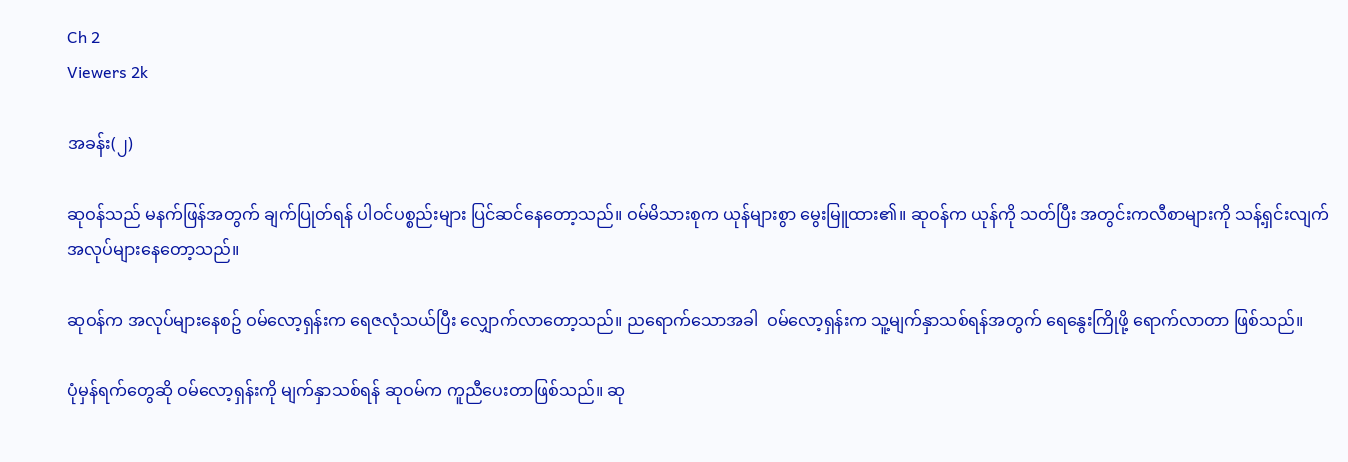Ch 2
Viewers 2k

အခန်း(၂)

ဆုဝန်သည် မနက်ဖြန်အတွက် ချက်ပြုတ်ရန် ပါဝင်ပစ္စည်းများ ပြင်ဆင်နေတော့သည်။ ဝမ်မိသားစုက ယုန်များစွာ မွေးမြူထား၏။ ဆုဝန်က ယုန်ကို သတ်ပြီး အတွင်းကလီစာများကို သန့်ရှင်းလျက် အလုပ်များနေတော့သည်။

ဆုဝန်က အလုပ်များနေစဥ် ဝမ်လော့ရှန်းက ရေဇလုံသယ်ပြီး လျှောက်လာတော့သည်။ ညရောက်သောအခါ  ဝမ်လော့ရှန်းက သူ့မျက်နှာသစ်ရန်‌အတွက် ရေ‌နွေးကြိုဖို့ ရောက်လာတာ ဖြစ်သည်။

ပုံမှန်ရက်တွေဆို ဝမ်လော့ရှန်းကို မျက်နှာသစ်ရန် ဆုဝမ်က ကူညီပေးတာဖြစ်သည်။ ဆု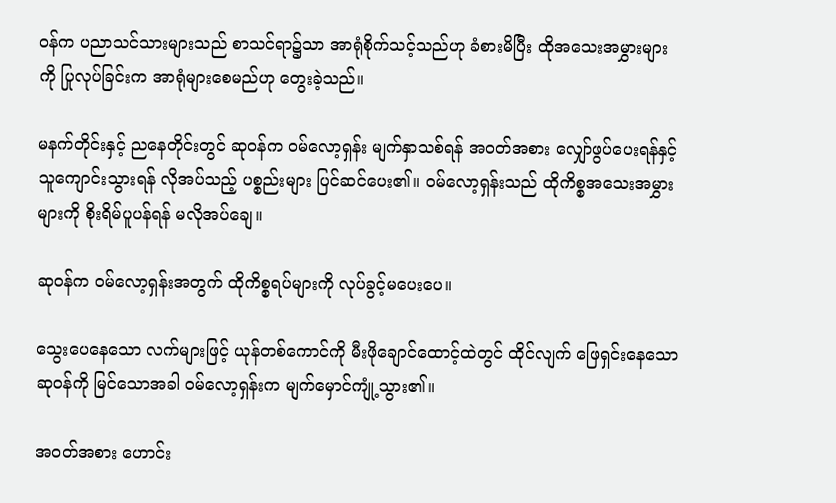ဝန်က ပညာသင်သားများသည် စာသင်ရာ၌သာ အာရုံစိုက်သင့်သည်ဟု ခံစားမိပြီး ထိုအသေးအမွှားများကို ပြုလုပ်ခြင်းက အာရုံများစေမည်ဟု တွေးခဲ့သည်။

မနက်တိုင်းနှင့် ညနေတိုင်းတွင် ဆုဝန်က ဝမ်လော့ရှန်း မျက်နှာသစ်ရန် အဝတ်အစား လျှော်ဖွပ်ပေးရန်နှင့် သူကျောင်းသွားရန် လိုအပ်သည့် ပစ္စည်းများ ပြင်ဆင်ပေး၏။ ဝမ်လော့ရှန်းသည် ထိုကိစ္စအသေးအမွှားများကို စိုးရိမ်ပူပန်ရန် မလိုအပ်ချေ။

ဆုဝန်က ဝမ်လော့ရှန်းအတွက် ထိုကိစ္စရပ်များကို လုပ်ခွင့်မပေးပေ။

သွေးပေနေသော လက်များဖြင့် ယုန်တစ်ကောင်ကို မီးဖိုချောင်ထောင့်ထဲတွင် ထိုင်လျက် ဖြေရှင်းနေသော ဆုဝန်ကို မြင်သောအခါ ဝမ်လော့ရှန်းက မျက်မှောင်ကျုံ့သွား၏။

အဝတ်အစား ဟောင်း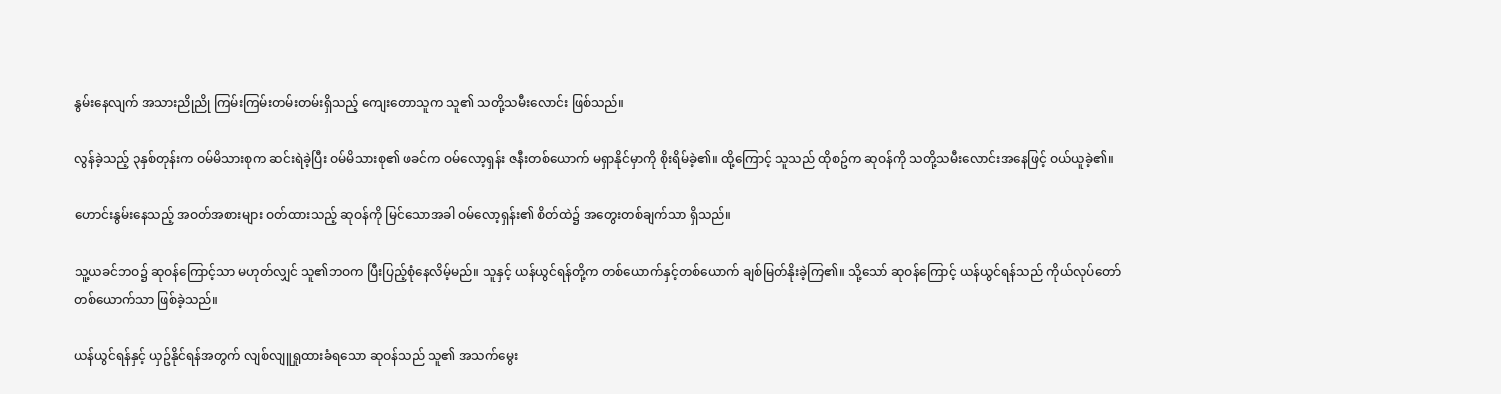နွမ်းနေလျက် အသားညိုညို ကြမ်းကြမ်းတမ်းတမ်းရှိသည့် ကျေးတောသူက သူ၏ သတို့သမီးလောင်း ဖြစ်သည်။

လွန်ခဲ့သည့် ၃နှစ်တုန်းက ဝမ်မိသားစုက ဆင်းရဲခဲ့ပြီး ဝမ်မိသားစု၏ ဖခင်က ဝမ်လော့ရှန်း ဇနီးတစ်ယောက် မရှာနိုင်မှာကို စိုးရိမ်ခဲ့၏။ ထို့ကြောင့် သူသည် ထိုစဥ်က ဆုဝန်ကို သတို့သမီးလောင်းအနေဖြင့် ဝယ်ယူခဲ့၏။

ဟောင်းနွမ်းနေသည့် အဝတ်အစားများ ဝတ်ထားသည့် ဆုဝန်ကို မြင်သောအခါ ဝမ်လော့ရှန်း၏ စိတ်ထဲ၌ အတွေးတစ်ချက်သာ ရှိသည်။

သူ့ယခင်ဘဝ၌ ဆုဝန်ကြောင့်သာ မဟုတ်လျှင် သူ၏ဘဝက ပြီးပြည့်စုံနေလိမ့်မည်။ သူနှင့် ယန်ယွင်ရန်တို့က တစ်ယောက်နှင့်တစ်ယောက် ချစ်မြတ်နိုးခဲ့ကြ၏။ သို့သော် ဆုဝန်ကြောင့် ယန်ယွင်ရန်သည် ကိုယ်လုပ်တော်တစ်‌ယောက်သာ ဖြစ်ခဲ့သည်။

ယန်ယွင်ရန်နှင့် ယှဥ်နိုင်ရန်အတွက် လျစ်လျူရှုထားခံရသော ဆုဝန်သည် သူ၏ အသက်မွေး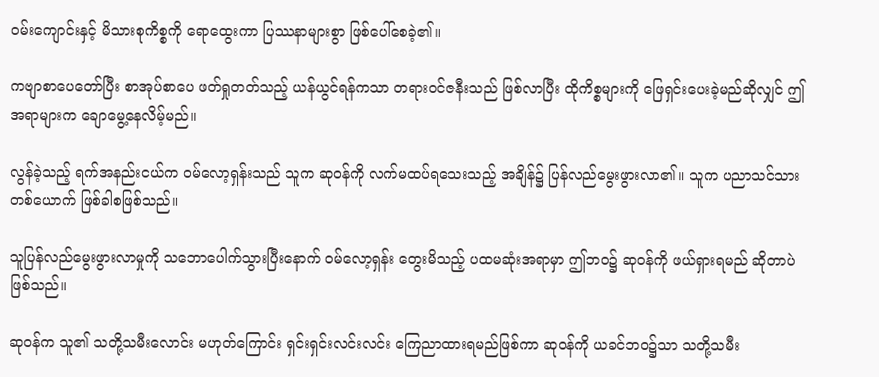ဝမ်းကျောင်းနှင့် မိသားစုကိစ္စကို ရောထွေးကာ ပြဿနာများစွာ ဖြစ်ပေါ်စေခဲ့၏။

ကဗျာစာပေတော်ပြီး စာအုပ်စာပေ ဖတ်ရှုတတ်သည့် ယန်ယွင်ရန်ကသာ တရားဝင်ဇနီးသည် ဖြစ်လာပြီး ထိုကိစ္စများကို ဖြေရှင်းပေးခဲ့မည်ဆိုလျှင် ဤအရာများက ချောမွေ့နေလိမ့်မည်။

လွန်ခဲ့သည့် ရက်အနည်းငယ်က ဝမ်လော့ရှန်းသည် သူက ဆုဝန်ကို လက်မထပ်ရသေးသည့် အချိန်၌ ပြန်လည်မွေးဖွားလာ၏။ သူက ပညာသင်သားတစ်‌ယောက် ဖြစ်ခါစဖြစ်သည်။

သူပြန်လည်မွေးဖွားလာမှုကို သဘောပေါက်သွားပြီးနောက် ဝမ်လော့ရှန်း တွေးမိသည့် ပထမဆုံးအရာမှာ ဤဘဝ၌ ဆုဝန်ကို ဖယ်ရှားရမည် ဆိုတာပဲ ဖြစ်သည်။

ဆုဝန်က သူ၏ သတို့သမီးလောင်း မဟုတ်ကြောင်း ရှင်းရှင်းလင်းလင်း ကြေညာထားရမည်ဖြစ်ကာ ဆုဝန်ကို ယခင်ဘဝ၌သာ သတို့သမီး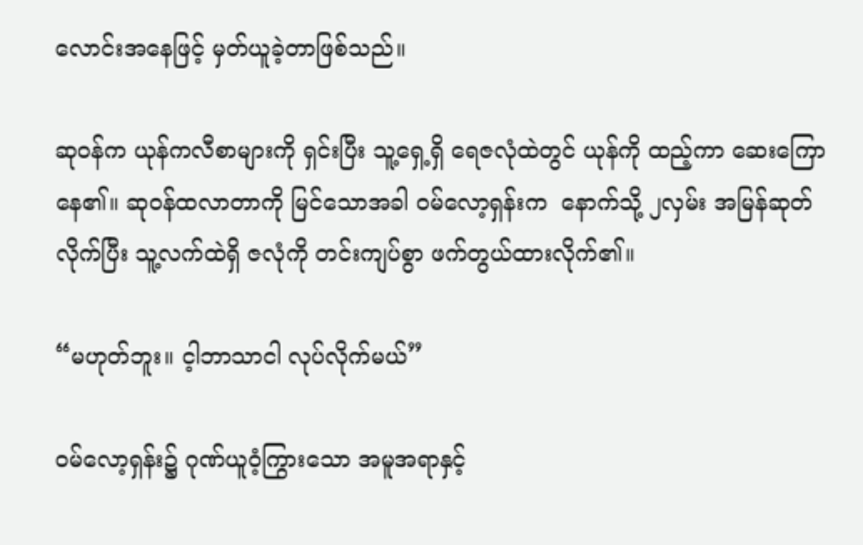လောင်းအနေဖြင့် မှတ်ယူခဲ့တာဖြစ်သည်။

ဆုဝန်က ယုန်ကလီစာများကို ရှင်းပြီး သူ့ရှေ့ရှိ ရေဇလုံထဲတွင် ယုန်ကို ထည့်ကာ ဆေးကြောနေ၏။ ဆုဝန်ထလာတာကို မြင်သောအခါ ဝမ်လော့ရှန်းက  နောက်သို့ ၂လှမ်း အမြန်ဆုတ်လိုက်ပြီး သူ့လက်ထဲရှိ ဇလုံကို တင်းကျပ်စွာ ဖက်တွယ်ထားလိုက်၏။

“မဟုတ်ဘူး။ င့ါဘာသာငါ လုပ်လိုက်မယ်”

ဝမ်လော့ရှန်း၌ ဂုဏ်ယူဝံ့ကြွားသော အမူအရာနှင့်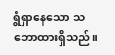ရွံရှာနေသော သဘောထားရှိသည်။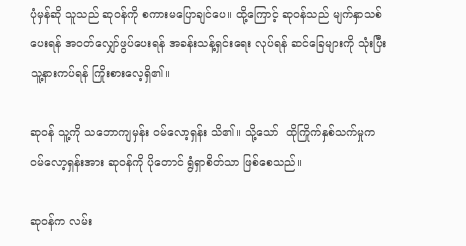ပုံမှန်ဆို သူသည် ဆုဝန်ကို စကားမပြောချင်ပေ။ ထို့ကြောင့် ဆုဝန်သည် မျက်နှာသစ်ပေးရန် အဝတ်လျှော်ဖွပ်ပေးရန် အခန်းသန့်ရှင်းရေး လုပ်ရန် ဆင်ခြေများကို သုံးပြီး သူ့နားကပ်ရန် ကြိုးစားလေ့ရှိ၏။

ဆုဝန် သူ့ကို သဘောကျမှန်း ဝမ်‌လော့ရှန်း သိ၏။ သို့သော်  ထိုကြိုက်နှစ်သက်မှုက ဝမ်လော့ရှန်းအား ဆုဝန်ကို ပိုတောင် ရွံရှာစိတ်သာ ဖြစ်စေသည်။

ဆုဝန်က လမ်း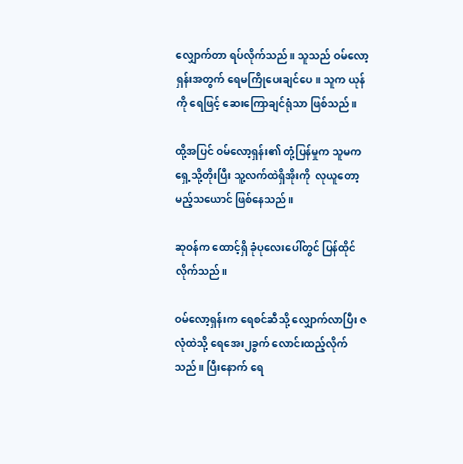လျှောက်တာ ရပ်လိုက်သည်။ သူသည် ဝမ်လော့ရှန်းအတွက် ရေမကြို‌ပေးချင်ပေ။ သူက ယုန်ကို ရေဖြင့် ဆေးကြောချင်ရုံသာ ဖြစ်သည်။

ထို့အပြင် ဝမ်‌လော့ရှန်း၏ တုံ့ပြန်မှုက သူမက ရှေ့သို့တိုးပြီး သူ့လက်ထဲရှိအိုးကို  လုယူတော့မည့်သယောင် ဖြစ်နေသည်။

ဆုဝန်က ထောင့်ရှိ ခုံပုလေးပေါ်တွင် ပြန်ထိုင်လိုက်သည်။

ဝမ်‌လော့ရှန်းက ရေစင်ဆီသို့ လျှောက်လာပြီး ဇလုံထဲသို့ ရေအေး၂ခွက် လောင်းထည့်လိုက်သည်။ ပြီးနောက် ရေ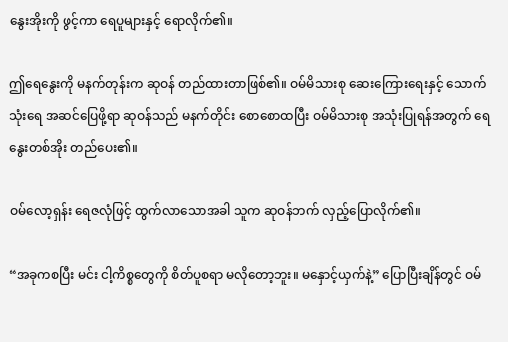နွေးအိုးကို ဖွင့်ကာ ရေပူများနှင့် ရောလိုက်၏။

ဤရေနွေးကို မနက်တုန်းက ဆုဝန် တည်ထားတာဖြစ်၏။ ဝမ်မိသားစု ဆေးကြေားရေးနှင့် သောက်သုံးရေ အဆင်ပြေဖို့ရာ ဆုဝန်သည် မနက်တိုင်း စောစောထပြီး ဝမ်မိသားစု အသုံးပြုရန်အတွက် ရေနွေးတစ်အိုး တည်ပေး၏။

ဝမ်လော့ရှန်း ရေဇလုံဖြင့် ထွက်လာသောအခါ သူက ဆုဝန်ဘက် လှည့်ပြောလိုက်၏။

“အခုကစပြီး မင်း ငါ့ကိစ္စတွေကို စိတ်ပူစရာ မလိုတော့ဘူး။ မနှောင့်ယှက်နဲ့” ပြောပြီးချိန်တွင် ဝမ်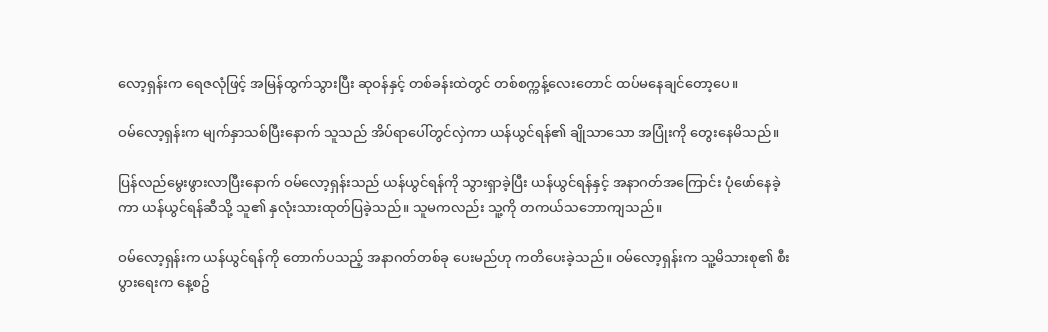လော့ရှန်းက ရေဇလုံဖြင့် အမြန်ထွက်သွားပြီး ဆုဝန်နှင့် တစ်ခန်းထဲတွင် တစ်စက္ကန့်လေးတောင် ထပ်မနေချင်တော့ပေ။

ဝမ်လော့ရှန်းက မျက်နှာသစ်ပြီးနောက် သူသည် အိပ်ရာပေါ်တွင်လှဲကာ ယန်ယွင်ရန်၏ ချိုသာသော အပြုံးကို တွေးနေမိသည်။

ပြန်လည်မွေးဖွားလာပြီးနောက် ဝမ်‌လော့ရှန်းသည် ယန်ယွင်ရန်ကို သွားရှာခဲ့ပြီး ယန်ယွင်ရန်နှင့် အနာဂတ်အကြောင်း ပုံဖော်နေခဲ့ကာ ယန်ယွင်ရန်ဆီသို့ သူ၏ နှလုံးသားထုတ်ပြခဲ့သည်။ သူမကလည်း သူ့ကို တကယ်သ‌ဘောကျသည်။

ဝမ်လော့ရှန်းက ယန်ယွင်ရန်ကို တောက်ပသည့် အနာဂတ်တစ်ခု ပေးမည်ဟု ကတိပေးခဲ့သည်။ ဝမ်လော့ရှန်းက သူ့မိသားစု၏ စီးပွားရေးက ‌နေ့စဥ်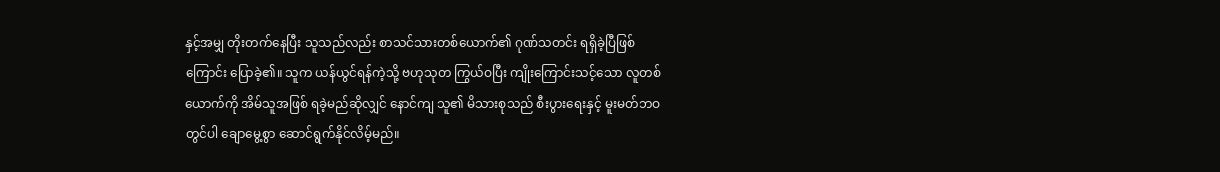နှင့်အမျှ တိုးတက်နေပြီး သူသည်လည်း စာသင်သားတစ်ယောက်၏ ဂုဏ်သတင်း ရရှိခဲ့ပြီဖြစ်ကြောင်း ပြောခဲ့၏။ သူက ယန်ယွင်ရန်ကဲ့သို့ ဗဟုသုတ ကြွယ်ဝပြီး ကျိုးကြောင်းသင့်သော လူတစ်ယောက်ကို အိမ်သူအဖြစ် ရခဲ့မည်ဆိုလျှင် နောင်ကျ သူ၏ မိသားစုသည် စီးပွားရေးနှင့် မူးမတ်ဘဝတွင်ပါ ချောမွေ့စွာ ဆောင်ရွက်နိုင်လိမ့်မည်။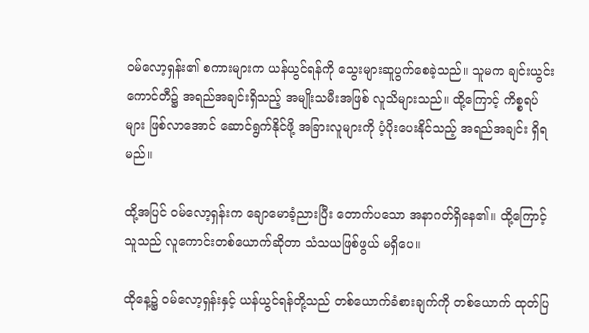ဝမ်လော့ရှန်း၏ စကားများက ယန်ယွင်ရန်ကို သွေးများဆူပွက်စေခဲ့သည်။ သူမက ချင်းယွင်းကောင်တီ၌ အရည်အချင်းရှိသည့် အမျိုးသမီးအဖြစ် လူသိများသည်။ ထို့ကြောင့် ကိစ္စရပ်များ ဖြစ်လာအောင် ဆောင်ရွက်နိုင်ဖို့ အခြားလူများကို ပံ့ပိုးပေးနိုင်သည့် အရည်အချင်း ရှိရမည်။

ထို့အပြင် ဝမ်‌လော့ရှန်းက ချောမောခံ့ညားပြီး တောက်ပသော အနာဂတ်ရှိနေ၏။ ထို့ကြောင့် သူသည် လူကောင်းတစ်ယောက်ဆိုတာ သံသယဖြစ်ဖွယ် မရှိပေ။

ထိုနေ့၌ ဝမ်လော့ရှန်းနှင့် ယန်ယွင်ရန်တို့သည် တစ်ယောက်ခံစားချက်ကို တစ်ယောက် ထုတ်ပြ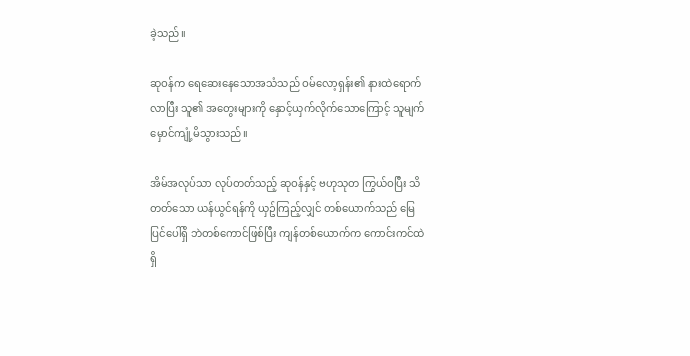ခဲ့သည်။

ဆုဝန်က ရေဆေးနေသောအသံသည် ဝမ်‌လော့ရှန်း၏ နားထဲရောက်လာပြီး သူ၏ အတွေးများကို နှောင့်ယှက်လိုက်သောကြောင့် သူမျက်မှောင်ကျုံ့မိသွားသည်။

အိမ်အလုပ်သာ လုပ်တတ်သည့် ဆုဝန်နှင့် ဗဟုသုတ ကြွယ်ဝပြီး သိတတ်သော ယန်ယွင်ရန်ကို ယှဥ်ကြည့်လျှင် တစ်‌ယောက်သည် မြေပြင်ပေါ်ရှိ ဘဲတစ်ကောင်ဖြစ်ပြီး ကျန်တစ်ယောက်က ကောင်းကင်ထဲရှိ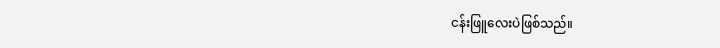ငန်းဖြူလေးပဲဖြစ်သည်။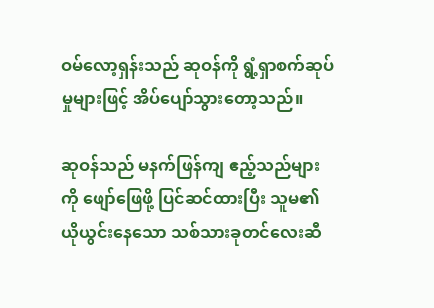ဝမ်လော့ရှန်းသည် ဆုဝန်ကို ရွံ့ရှာစက်ဆုပ်မှုများဖြင့် အိပ်ပျော်သွားတော့သည်။

ဆုဝန်သည် မနက်ဖြန်ကျ ဧည့်သည်များကို ဖျော်ဖြေဖို့ ပြင်ဆင်ထားပြီး သူမ၏ ယိုယွင်းနေသော သစ်သားခုတင်လေးဆီ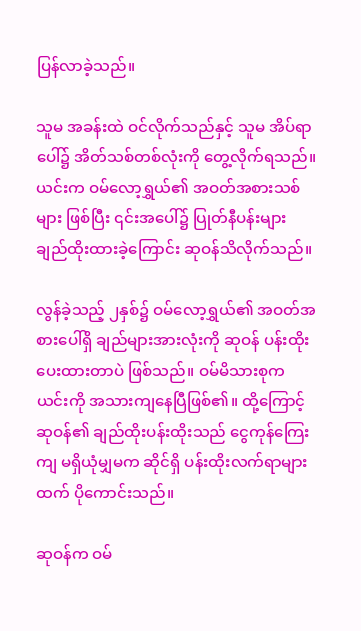ပြန်လာခဲ့သည်။

သူမ အခန်းထဲ ဝင်လိုက်သည်နှင့် သူမ အိပ်ရာပေါ်၌ အိတ်သစ်တစ်လုံးကို တွေ့လိုက်ရသည်။ ယင်းက ဝမ်လော့ရွှယ်၏ အဝတ်အစားသစ်များ ဖြစ်ပြီး ၎င်းအပေါ်၌ ပြုတ်နီပန်းများ ချည်ထိုးထားခဲ့ကြောင်း ဆုဝန်သိလိုက်သည်။

လွန်ခဲ့သည့် ၂နှစ်၌ ဝမ်‌လော့ရွှယ်၏ အဝတ်အစားပေါ်ရှိ ချည်များအားလုံးကို ဆုဝန် ပန်းထိုးပေးထားတာပဲ ဖြစ်သည်။ ဝမ်မိသားစုက ယင်းကို အသားကျနေပြီဖြစ်၏။ ထို့ကြောင့် ဆုဝန်၏ ချည်ထိုးပန်းထိုးသည် ငွေကုန်ကြေးကျ မရှိယုံမျှမက ဆိုင်ရှိ ပန်းထိုးလက်ရာများထက် ပိုကောင်းသည်။

ဆုဝန်က ဝမ်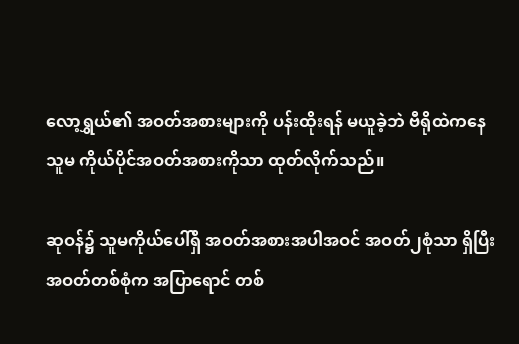လော့ရွှယ်၏ အဝတ်အစားများကို ပန်းထိုးရန် မယူခဲ့ဘဲ ဗီရိုထဲကနေ သူမ ကိုယ်ပိုင်အဝတ်အစားကိုသာ ထုတ်လိုက်သည်။

ဆုဝန်၌ သူမကိုယ်ပေါ်ရှိ အဝတ်အစားအပါအဝင် အဝတ်၂စုံသာ ရှိပြီး အဝတ်တစ်စုံက အပြာရောင် တစ်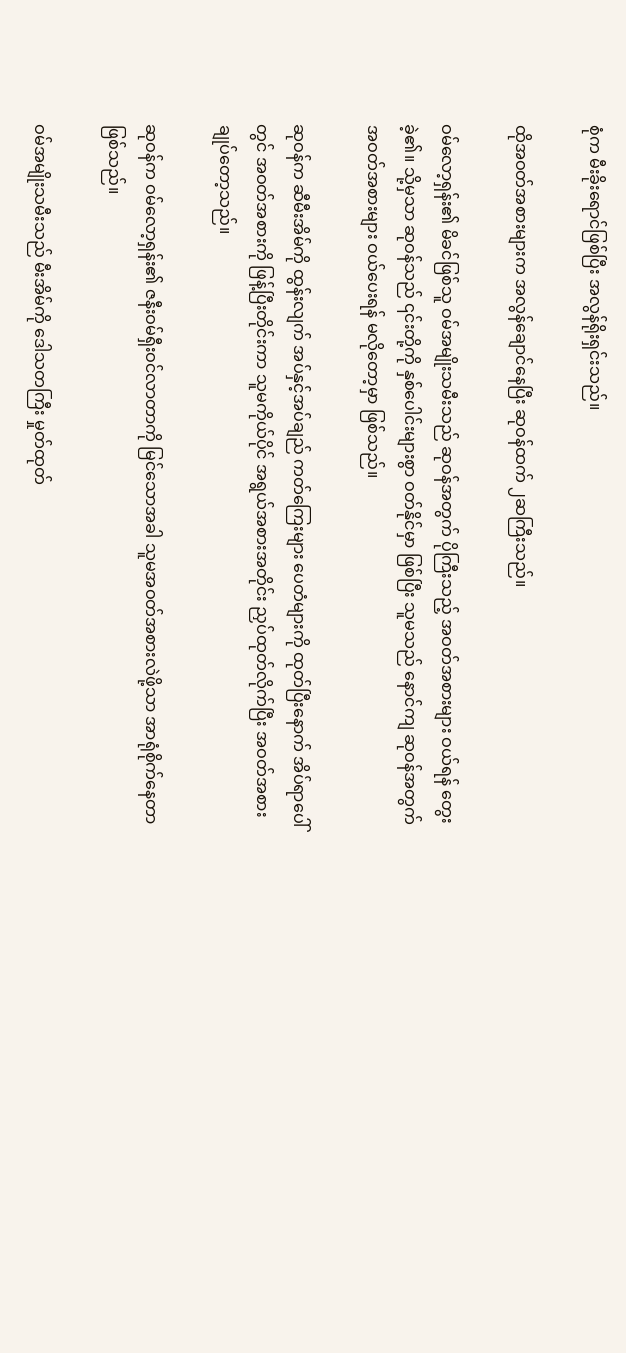စုံက မီးခိုးရောင်ဖြစ်ပြီး အလွန်ရိုးရှင်းသည်။

ထိုအဝတ်အစားများက အလွန်ချောင်နေပြီး ဆုဝန်ထက် ၂ဆကြီးသည်။

ဝမ်‌လော့ရှန်း၏ မိခင်ဖြစ်သူ ဝမ်အမျိုးသမီးသည် ဆုဝန်အတွက် ပိုကြီးသည့် အဝတ်အစားများ ဝယ်ရန် တွေးခဲ့၏။ သို့မှသာ ဆုဝန်သည် ၎င်းတို့ကို နှစ်ပေါင်းများစွာ ဝတ်နိုင်မှာ ဖြစ်ပြီး သူမသည် နောင်ကျ ဆုဝန်အတွက် အဝတ်အစားများ ဝယ်ပေးရန် မလိုတော့မှာ ဖြစ်သည်။

ဆုဝန်က ဆီမီးအိမ်ကို ထွန်းလျက် အပ်နှင့်အပ်ချည် ကတ်ကြေးများ ပေတံများကို ထုတ်ပြီးနောက် အိပ်ရာပေါ်တွင် အဝတ်အစားကို ဖြန့်ပြီးတိုင်းကာ သူမကိုယ်ပိုင် အရွယ်အစားအတိုင်း ညှပ်ထုတ်လိုက်ပြီး အဝတ်အစားချုပ်တော့သည်။

ဆုဝန်က ဝမ်‌လော့ရှန်း၏ ဇနီးဝမ်ရှီးဝင်လာတာကို မြင်သောအခါ သူမအဝတ်အစားလဲဖို့သာ အာရုံစိုက်နေတာဖြစ်သည်။

ဝမ်အမျိုးသမီးသည် မီးအိမ်ကို ဒေါသတကြီး မှုတ်ထုတ်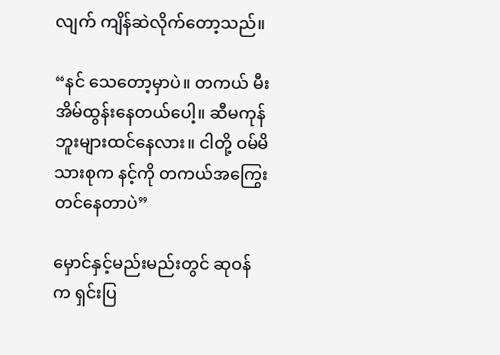လျက် ကျိန်ဆဲလိုက်တော့သည်။

“နင် သေတော့မှာပဲ။ တကယ် မီးအိမ်ထွန်းနေတယ်ပေါ့။ ဆီမကုန်ဘူးများထင်နေလား။ ငါတို့ ဝမ်မိသားစုက နင့်ကို တကယ်အကြွေးတင်နေတာပဲ”

မှောင်နှင့်မည်းမည်းတွင် ဆုဝန်က ရှင်းပြ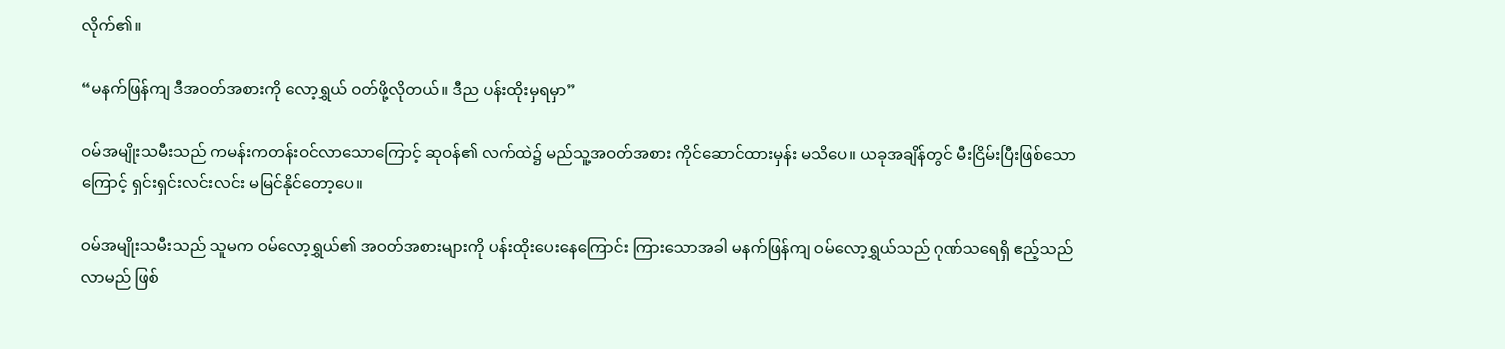လိုက်၏။

“မနက်ဖြန်ကျ ဒီအဝတ်အစားကို လော့ရွှယ် ဝတ်ဖို့လိုတယ်။ ဒီည ပန်းထိုးမှရမှာ”

ဝမ်အမျိုးသမီးသည် ကမန်းကတန်းဝင်လာသောကြောင့် ဆုဝန်၏ လက်ထဲ၌ မည်သူ့အဝတ်အစား ကိုင်ဆောင်ထားမှန်း မသိပေ။ ယခုအချိန်တွင် မီးငြိမ်းပြီးဖြစ်သောကြောင့် ရှင်းရှင်းလင်းလင်း မမြင်နိုင်တော့ပေ။

ဝမ်အမျိုးသမီးသည် သူမက ဝမ်လော့ရွှယ်၏ အဝတ်အစားများကို ပန်းထိုးပေးနေကြောင်း ကြားသောအခါ မနက်ဖြန်ကျ ဝမ်လော့ရွှယ်သည် ဂုဏ်သရေရှိ ဧည့်သည်လာမည် ဖြစ်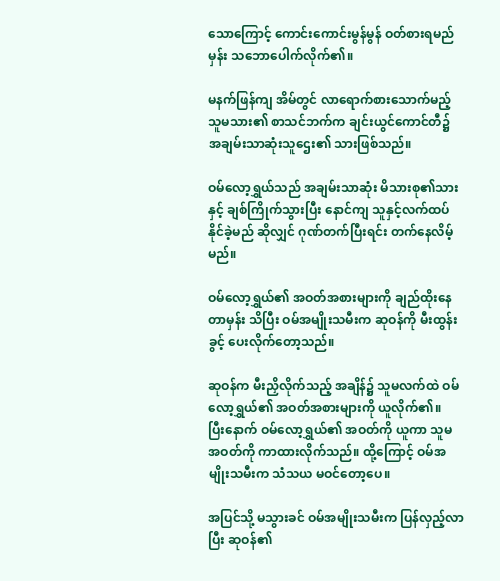သောကြောင့် ကောင်းကောင်းမွန်မွန် ဝတ်စားရမည်မှန်း သဘောပေါက်လိုက်၏။

မနက်ဖြန်ကျ အိမ်တွင် လာရောက်စားသောက်မည့် သူမသား၏ စာသင်ဘက်က ချင်းယွင်ကောင်တီ၌ အချမ်းသာဆုံးသူဌေး၏ သားဖြစ်သည်။

ဝမ်‌လော့ရွှယ်သည် အချမ်းသာဆုံး မိသားစု၏သားနှင့် ချစ်ကြိုက်သွားပြီး နောင်ကျ သူနှင့်လက်ထပ်နိုင်ခဲ့မည် ဆိုလျှင် ဂုဏ်တက်ပြီးရင်း တက်နေလိမ့်မည်။

ဝမ်လော့ရွှယ်၏ အဝတ်အစားများကို ချည်ထိုးနေတာမှန်း သိပြီး ဝမ်အမျိုးသမီးက ဆုဝန်ကို မီးထွန်းခွင့် ပေးလိုက်တော့သည်။

ဆုဝန်က မီးညှိလိုက်သည့် အချိန်၌ သူမလက်ထဲ ဝမ်လော့ရွှယ်၏ အဝတ်အစားများကို ယူလိုက်၏။ ပြီး‌နောက် ဝမ်လော့ရွှယ်၏ အဝတ်ကို ယူကာ သူမအဝတ်ကို ကာထားလိုက်သည်။ ထို့ကြောင့် ဝမ်အမျိုးသမီးက သံသယ မဝင်တော့ပေ။

အပြင်သို့ မသွားခင် ဝမ်အမျိုးသမီးက ပြန်လှည့်လာပြီး ဆုဝန်၏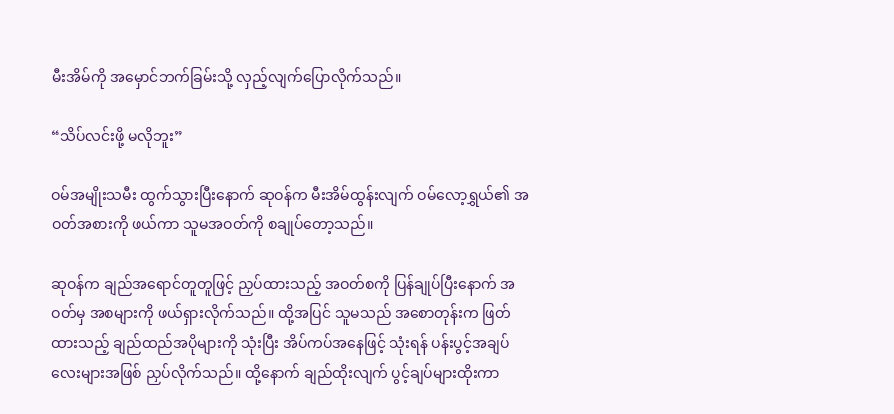မီးအိမ်ကို အမှောင်ဘက်ခြမ်းသို့ လှည့်လျက်ပြောလိုက်သည်။

“သိပ်လင်းဖို့ မလိုဘူး”

ဝမ်အမျိုးသမီး ထွက်သွားပြီးနောက် ဆုဝန်က မီးအိမ်ထွန်းလျက် ဝမ်လော့ရွှယ်၏ အဝတ်အစားကို ဖယ်ကာ သူမအဝတ်ကို စချုပ်တော့သည်။

ဆုဝန်က ချည်အရောင်တူတူဖြင့် ညှပ်ထားသည့် အဝတ်စကို ပြန်ချုပ်ပြီးနောက် အဝတ်မှ အစများကို ဖယ်ရှားလိုက်သည်။ ထို့အပြင် သူမသည် အစောတုန်းက ဖြတ်ထားသည့် ချည်ထည်အပိုများကို သုံးပြီး အိပ်ကပ်အနေဖြင့် သုံးရန် ပန်းပွင့်အချပ်လေးများအဖြစ် ညှပ်လိုက်သည်။ ထို့နောက် ချည်ထိုးလျက် ပွင့်ချပ်များထိုးကာ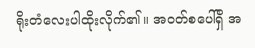ရိုးတံလေးပါထိုးလိုက်၏။ အဝတ်စပေါ်ရှိ အ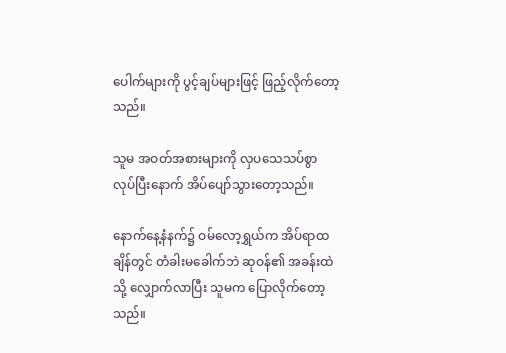ပေါက်များကို ပွင့်ချပ်များဖြင့် ဖြည့်လိုက်တော့သည်။

သူမ အဝတ်အစားများကို လှပသေသပ်စွာ လုပ်ပြီးနောက် အိပ်ပျော်သွားတော့သည်။

နောက်နေ့နံနက်၌ ဝမ်လော့ရွှယ်က အိပ်ရာထချိန်တွင် တံခါးမခေါက်ဘဲ ဆုဝန်၏ အခန်းထဲသို့ လျှောက်လာပြီး သူမက ပြောလိုက်တော့သည်။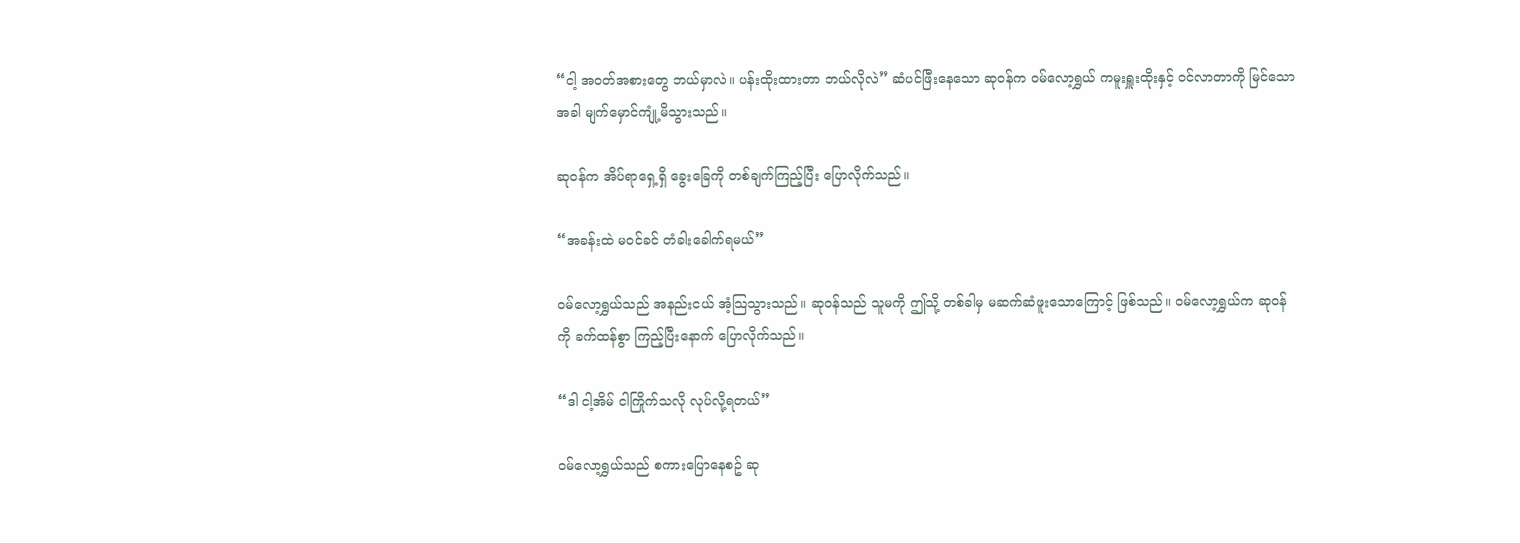“ငါ့ အဝတ်အစားတွေ ဘယ်မှာလဲ။ ပန်းထိုးထားတာ ဘယ်လိုလဲ” ဆံပင်ဖြီးနေသော ဆုဝန်က ဝမ်‌လော့ရွှယ် ကမူးရှူးထိုးနှင့် ဝင်လာတာကို မြင်သောအခါ မျက်မှောင်ကျုံ့မိသွားသည်။

ဆုဝန်က အိပ်ရာရှေ့ရှိ ခွေးခြေကို တစ်ချက်ကြည့်ပြီး ပြောလိုက်သည်။

“အခန်းထဲ မဝင်ခင် တံခါးခေါက်ရမယ်”

ဝမ်လော့ရွှယ်သည် အနည်းငယ် အံ့သြသွားသည်။ ဆုဝန်သည် သူမကို ဤသို့ တစ်ခါမှ မဆက်ဆံဖူးသောကြောင့် ဖြစ်သည်။ ဝမ်လော့ရွှယ်က ဆုဝန်ကို ခက်ထန်စွာ ကြည့်ပြီးနောက် ပြောလိုက်သည်။

“ဒါ ငါ့အိမ် ငါကြိုက်သလို လုပ်လို့ရတယ်”

ဝမ်လော့ရွှယ်သည် စကားပြောနေစဥ် ဆု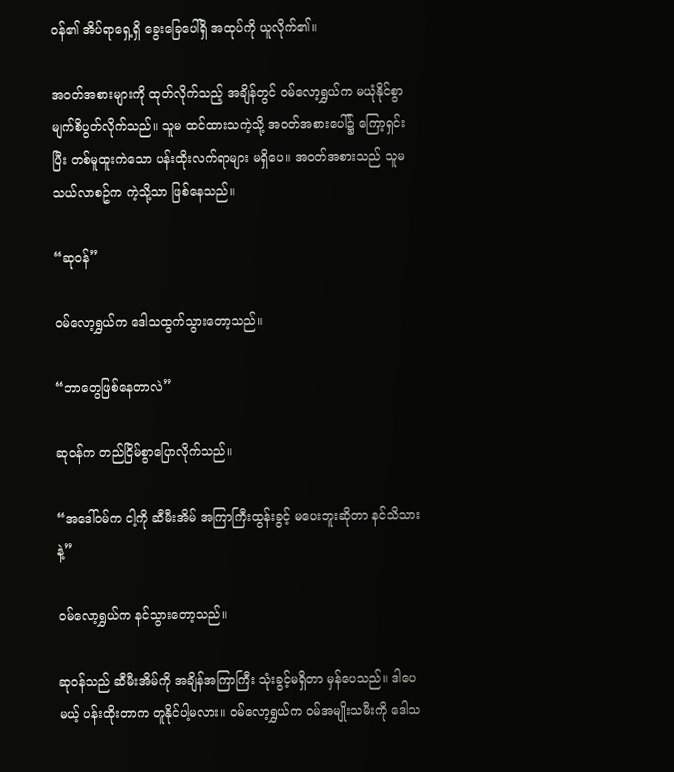ဝန်၏ အိပ်ရာရှေ့ရှိ ခွေးခြေပေါ်ရှိ အထုပ်ကို ယူလိုက်၏။

အဝတ်အစားများကို ထုတ်လိုက်သည့် အချိန်တွင် ဝမ်လော့ရွှယ်က မယုံနိုင်စွာ မျက်စိပွတ်လိုက်သည်။ သူမ ထင်ထားသကဲ့သို့ အဝတ်အစားပေါ်၌ ကြော့ရှင်းပြီး တစ်မူထူးကဲသော ပန်းထိုးလက်ရာများ မရှိပေ။ အဝတ်အစားသည် သူမသယ်လာစဥ်က ကဲ့သို့သာ ဖြစ်နေသည်။

“ဆုဝန်”

ဝမ်လော့ရွှယ်က ဒေါသထွက်သွားတော့သည်။

“ဘာတွေဖြစ်နေတာလဲ”

ဆုဝန်က တည်ငြိမ်စွာပြောလိုက်သည်။

“အဒေါ်ဝမ်က ငါ့ကို ဆီမီးအိမ် အကြာကြီးထွန်းခွင့် မပေးဘူးဆိုတာ နင်သိသားနဲ့”

ဝမ်လော့ရွှယ်က နင်သွားတော့သည်။

ဆုဝန်သည် ဆီမီးအိမ်ကို အချိန်အကြာကြီး သုံးခွင့်မရှိတာ မှန်ပေသည်။ ဒါပေမယ့် ပန်းထိုးတာက တူနိုင်ပါ့မလား။ ဝမ်လော့ရွှယ်က ဝမ်အမျိုးသမီးကို ဒေါသ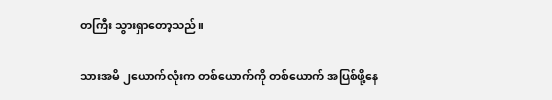တကြီး သွားရှာတော့သည်။

သားအမိ ၂ယောက်လုံးက တစ်ယောက်ကို တစ်ယောက် အပြစ်ဖို့နေ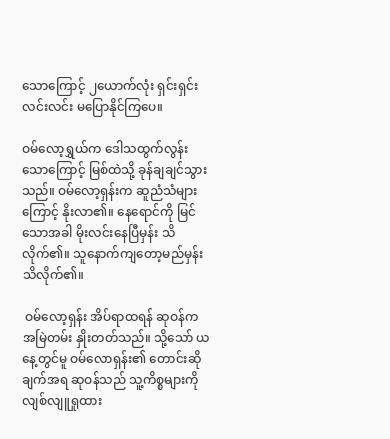သောကြောင့် ၂ယောက်လုံး ရှင်းရှင်းလင်းလင်း မပြောနိုင်ကြပေ။

ဝမ်လော့ရွှယ်က ဒေါသထွက်လွန်းသောကြောင့် မြစ်ထဲသို့ ခုန်ချချင်သွားသည်။ ဝမ်လော့ရှန်းက ဆူညံသံများကြောင့် နိုးလာ၏။ နေရောင်ကို မြင်သောအခါ မိုးလင်းနေပြီမှန်း သိလိုက်၏။ သူနောက်ကျတော့မည်မှန်း သိလိုက်၏။

 ဝမ်လော့ရှန်း အိပ်ရာထရန် ဆုဝန်က အမြဲတမ်း နှိုးတတ်သည်။ သို့သော် ယနေ့တွင်မူ ဝမ်လောရှန်း၏ တောင်းဆိုချက်အရ ဆုဝန်သည် သူ့ကိစ္စများကို လျစ်လျူရှုထား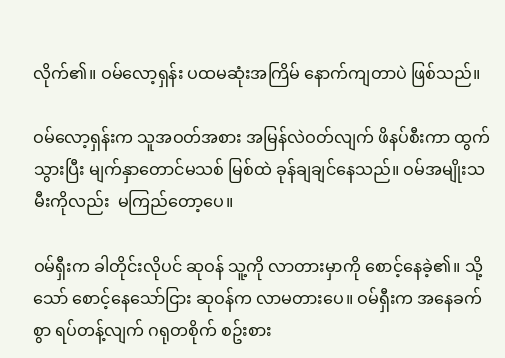လိုက်၏။ ဝမ်လော့ရှန်း ပထမဆုံးအကြိမ် နောက်ကျတာပဲ ဖြစ်သည်။

ဝမ်‌လော့ရှန်းက သူအဝတ်အစား အမြန်လဲဝတ်လျက် ဖိနပ်စီးကာ ထွက်သွားပြီး မျက်နှာတောင်မသစ် မြစ်ထဲ ခုန်ချချင်နေသည်။ ဝမ်အမျိုးသမီးကိုလည်း  မကြည်တော့ပေ။

ဝမ်ရှီးက ခါတိုင်းလိုပင် ဆုဝန် သူ့ကို လာတားမှာကို စောင့်နေခဲ့၏။ သို့သော် စောင့်နေသော်ငြား ဆုဝန်က လာမတားပေ။ ဝမ်ရှီးက အနေခက်စွာ ရပ်တန့်လျက် ဂရုတစိုက် စဥ်းစား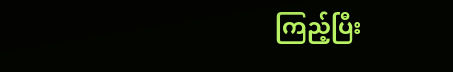ကြည့်ပြီး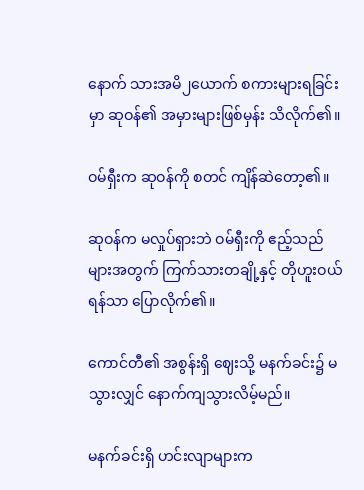နောက် သားအမိ၂‌ယောက် စကားများရခြင်းမှာ ဆုဝန်၏ အမှားများဖြစ်မှန်း သိလိုက်၏။

ဝမ်ရှီးက ဆုဝန်ကို စတင် ကျိန်ဆဲတော့၏။

ဆုဝန်က မလှုပ်ရှားဘဲ ဝမ်ရှီးကို ဧည့်သည်များအတွက် ကြက်သားတချို့နှင့် တိုဟူးဝယ်ရန်သာ ပြောလိုက်၏။

ကောင်တီ၏ အစွန်းရှိ ဈေးသို့ မနက်ခင်း၌ မသွားလျှင် နောက်ကျသွားလိမ့်မည်။

မနက်ခင်းရှိ ဟင်းလျာများက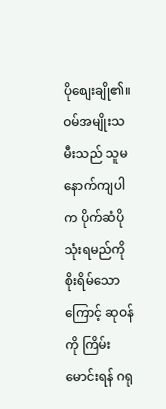ပိုစျေးချို၏။ ဝမ်အမျိုးသမီးသည် သူမ နောက်ကျပါက ပိုက်ဆံပိုသုံးရမည်ကို စိုးရိမ်သောကြောင့် ဆုဝန်ကို ကြိမ်းမောင်းရန် ဂရု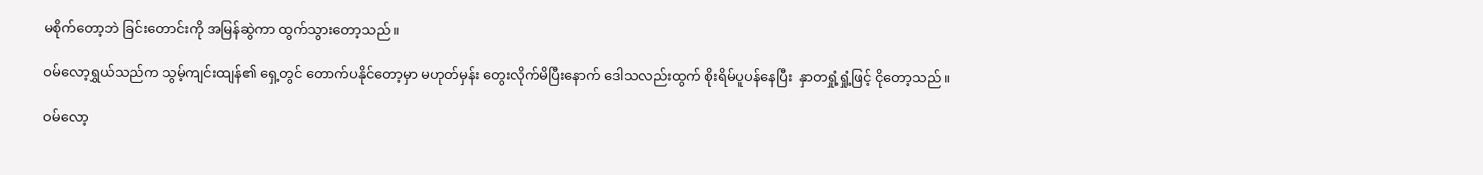မစိုက်တော့ဘဲ ခြင်းတောင်းကို အမြန်ဆွဲကာ ထွက်သွားတော့သည်။

ဝမ်လော့ရွှယ်သည်က သွမ့်ကျင်းထျန်၏ ရှေ့တွင် တောက်ပနိုင်တော့မှာ မဟုတ်မှန်း တွေးလိုက်မိပြီးနောက် ဒေါသလည်းထွက် စိုးရိမ်ပူပန်နေပြီး  နှာတရှုံ့ရှုံ့ဖြင့် ငိုတော့သည်။

ဝမ်လော့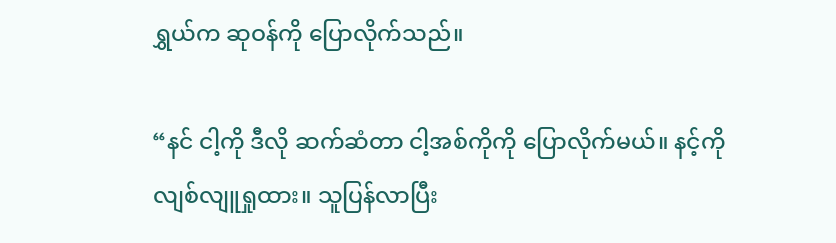ရွှယ်က ဆုဝန်ကို ပြောလိုက်သည်။

“နင် ငါ့ကို ဒီလို ဆက်ဆံတာ ငါ့အစ်ကိုကို ပြောလိုက်မယ်။ နင့်ကို လျစ်လျူရှုထား။ သူပြန်လာပြီး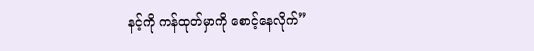နင့်ကို ကန်ထုတ်မှာကို စောင့်နေလိုက်”